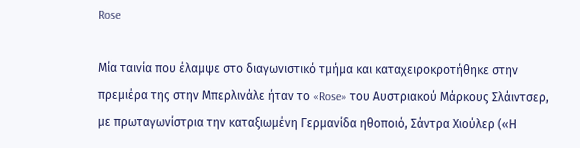Rose

Μία ταινία που έλαμψε στο διαγωνιστικό τμήμα και καταχειροκροτήθηκε στην πρεμιέρα της στην Μπερλινάλε ήταν το «Rose» του Αυστριακού Μάρκους Σλάιντσερ, με πρωταγωνίστρια την καταξιωμένη Γερμανίδα ηθοποιό, Σάντρα Χιούλερ («Η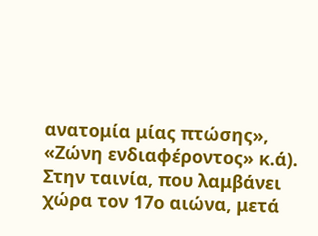ανατομία μίας πτώσης», «Ζώνη ενδιαφέροντος» κ.ά).
Στην ταινία, που λαμβάνει χώρα τον 17ο αιώνα, μετά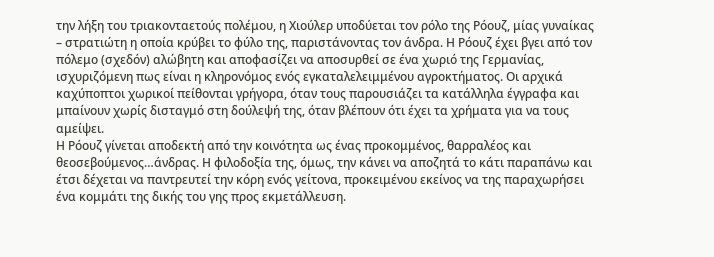την λήξη του τριακονταετούς πολέμου, η Χιούλερ υποδύεται τον ρόλο της Ρόουζ, μίας γυναίκας – στρατιώτη η οποία κρύβει το φύλο της, παριστάνοντας τον άνδρα. Η Ρόουζ έχει βγει από τον πόλεμο (σχεδόν) αλώβητη και αποφασίζει να αποσυρθεί σε ένα χωριό της Γερμανίας, ισχυριζόμενη πως είναι η κληρονόμος ενός εγκαταλελειμμένου αγροκτήματος. Οι αρχικά καχύποπτοι χωρικοί πείθονται γρήγορα, όταν τους παρουσιάζει τα κατάλληλα έγγραφα και μπαίνουν χωρίς δισταγμό στη δούλεψή της, όταν βλέπουν ότι έχει τα χρήματα για να τους αμείψει.
Η Ρόουζ γίνεται αποδεκτή από την κοινότητα ως ένας προκομμένος, θαρραλέος και θεοσεβούμενος…άνδρας. Η φιλοδοξία της, όμως, την κάνει να αποζητά το κάτι παραπάνω και έτσι δέχεται να παντρευτεί την κόρη ενός γείτονα, προκειμένου εκείνος να της παραχωρήσει ένα κομμάτι της δικής του γης προς εκμετάλλευση.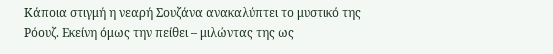Κάποια στιγμή η νεαρή Σουζάνα ανακαλύπτει το μυστικό της Ρόουζ. Εκείνη όμως την πείθει – μιλώντας της ως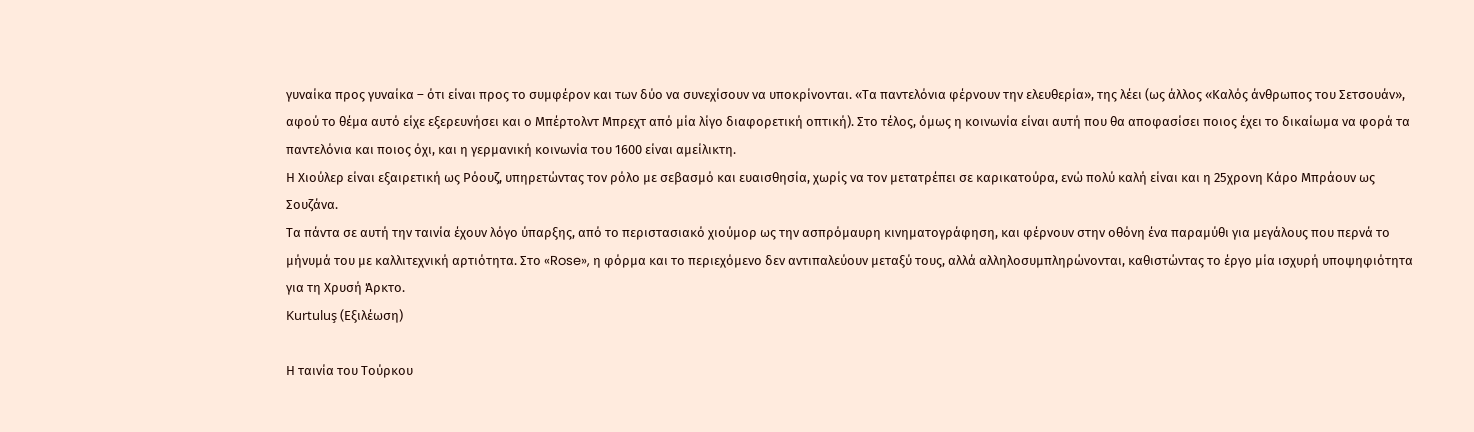γυναίκα προς γυναίκα – ότι είναι προς το συμφέρον και των δύο να συνεχίσουν να υποκρίνονται. «Τα παντελόνια φέρνουν την ελευθερία», της λέει (ως άλλος «Καλός άνθρωπος του Σετσουάν», αφού το θέμα αυτό είχε εξερευνήσει και ο Μπέρτολντ Μπρεχτ από μία λίγο διαφορετική οπτική). Στο τέλος, όμως η κοινωνία είναι αυτή που θα αποφασίσει ποιος έχει το δικαίωμα να φορά τα παντελόνια και ποιος όχι, και η γερμανική κοινωνία του 1600 είναι αμείλικτη.
Η Χιούλερ είναι εξαιρετική ως Ρόουζ, υπηρετώντας τον ρόλο με σεβασμό και ευαισθησία, χωρίς να τον μετατρέπει σε καρικατούρα, ενώ πολύ καλή είναι και η 25χρονη Κάρο Μπράουν ως Σουζάνα.
Τα πάντα σε αυτή την ταινία έχουν λόγο ύπαρξης, από το περιστασιακό χιούμορ ως την ασπρόμαυρη κινηματογράφηση, και φέρνουν στην οθόνη ένα παραμύθι για μεγάλους που περνά το μήνυμά του με καλλιτεχνική αρτιότητα. Στο «Rose», η φόρμα και το περιεχόμενο δεν αντιπαλεύουν μεταξύ τους, αλλά αλληλοσυμπληρώνονται, καθιστώντας το έργο μία ισχυρή υποψηφιότητα για τη Χρυσή Άρκτο.
Kurtuluş (Εξιλέωση)

Η ταινία του Τούρκου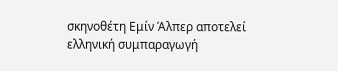σκηνοθέτη Εμίν Άλπερ αποτελεί ελληνική συμπαραγωγή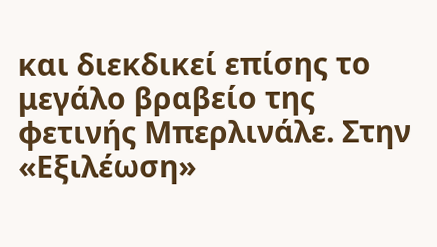και διεκδικεί επίσης το μεγάλο βραβείο της φετινής Μπερλινάλε. Στην «Εξιλέωση»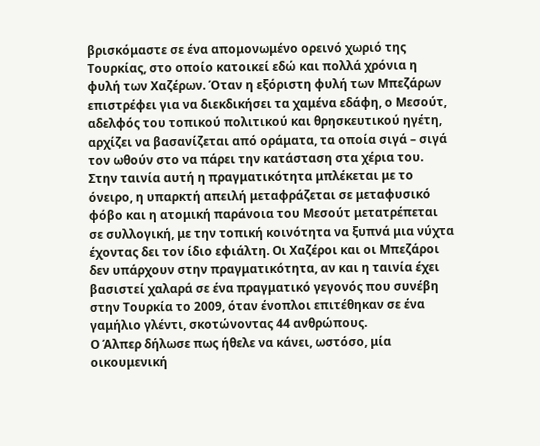βρισκόμαστε σε ένα απομονωμένο ορεινό χωριό της Τουρκίας, στο οποίο κατοικεί εδώ και πολλά χρόνια η φυλή των Χαζέρων. Όταν η εξόριστη φυλή των Μπεζάρων επιστρέφει για να διεκδικήσει τα χαμένα εδάφη, ο Μεσούτ, αδελφός του τοπικού πολιτικού και θρησκευτικού ηγέτη, αρχίζει να βασανίζεται από οράματα, τα οποία σιγά – σιγά τον ωθούν στο να πάρει την κατάσταση στα χέρια του.
Στην ταινία αυτή η πραγματικότητα μπλέκεται με το όνειρο, η υπαρκτή απειλή μεταφράζεται σε μεταφυσικό φόβο και η ατομική παράνοια του Μεσούτ μετατρέπεται σε συλλογική, με την τοπική κοινότητα να ξυπνά μια νύχτα έχοντας δει τον ίδιο εφιάλτη. Οι Χαζέροι και οι Μπεζάροι δεν υπάρχουν στην πραγματικότητα, αν και η ταινία έχει βασιστεί χαλαρά σε ένα πραγματικό γεγονός που συνέβη στην Τουρκία το 2009, όταν ένοπλοι επιτέθηκαν σε ένα γαμήλιο γλέντι, σκοτώνοντας 44 ανθρώπους.
Ο Άλπερ δήλωσε πως ήθελε να κάνει, ωστόσο, μία οικουμενική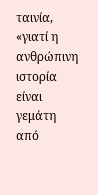ταινία, «γιατί η ανθρώπινη ιστορία είναι γεμάτη από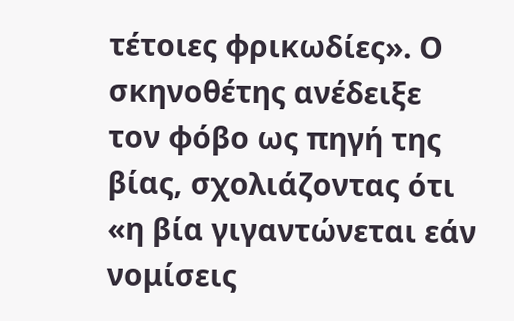τέτοιες φρικωδίες». Ο σκηνοθέτης ανέδειξε τον φόβο ως πηγή της βίας, σχολιάζοντας ότι «η βία γιγαντώνεται εάν νομίσεις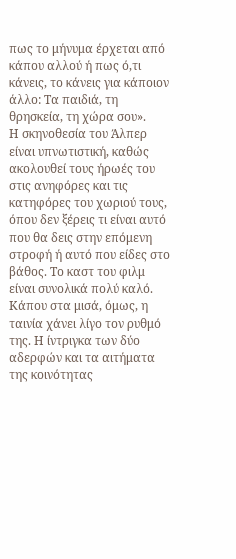πως το μήνυμα έρχεται από κάπου αλλού ή πως ό,τι κάνεις, το κάνεις για κάποιον άλλο: Τα παιδιά, τη θρησκεία, τη χώρα σου».
Η σκηνοθεσία του Άλπερ είναι υπνωτιστική, καθώς ακολουθεί τους ήρωές του στις ανηφόρες και τις κατηφόρες του χωριού τους, όπου δεν ξέρεις τι είναι αυτό που θα δεις στην επόμενη στροφή ή αυτό που είδες στο βάθος. Το καστ του φιλμ είναι συνολικά πολύ καλό.
Κάπου στα μισά, όμως, η ταινία χάνει λίγο τον ρυθμό της. Η ίντριγκα των δύο αδερφών και τα αιτήματα της κοινότητας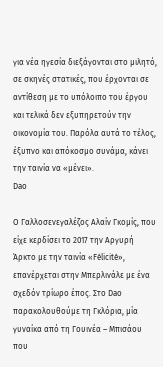για νέα ηγεσία διεξάγονται στο μιλητό, σε σκηνές στατικές, που έρχονται σε αντίθεση με το υπόλοιπο του έργου και τελικά δεν εξυπηρετούν την οικονομία του. Παρόλα αυτά το τέλος, έξυπνο και απόκοσμο συνάμα, κάνει την ταινία να «μένει».
Dao

Ο Γαλλοσενεγαλέζος Αλαίν Γκομίς, που είχε κερδίσει το 2017 την Αργυρή Άρκτο με την ταινία «Félicité», επανέρχεται στην Μπερλινάλε με ένα σχεδόν τρίωρο έπος. Στο Dao παρακολουθούμε τη Γκλόρια, μία γυναίκα από τη Γουινέα – Μπισάου που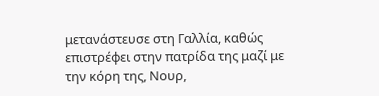μετανάστευσε στη Γαλλία, καθώς επιστρέφει στην πατρίδα της μαζί με την κόρη της, Νουρ,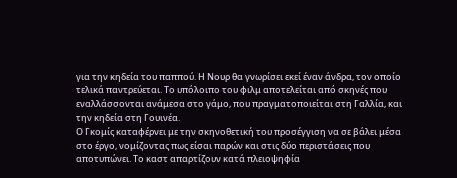για την κηδεία του παππού. Η Νουρ θα γνωρίσει εκεί έναν άνδρα, τον οποίο τελικά παντρεύεται. Το υπόλοιπο του φιλμ αποτελείται από σκηνές που εναλλάσσονται ανάμεσα στο γάμο, που πραγματοποιείται στη Γαλλία, και την κηδεία στη Γουινέα.
Ο Γκομίς καταφέρνει με την σκηνοθετική του προσέγγιση να σε βάλει μέσα στο έργο, νομίζοντας πως είσαι παρών και στις δύο περιστάσεις που αποτυπώνει. Το καστ απαρτίζουν κατά πλειοψηφία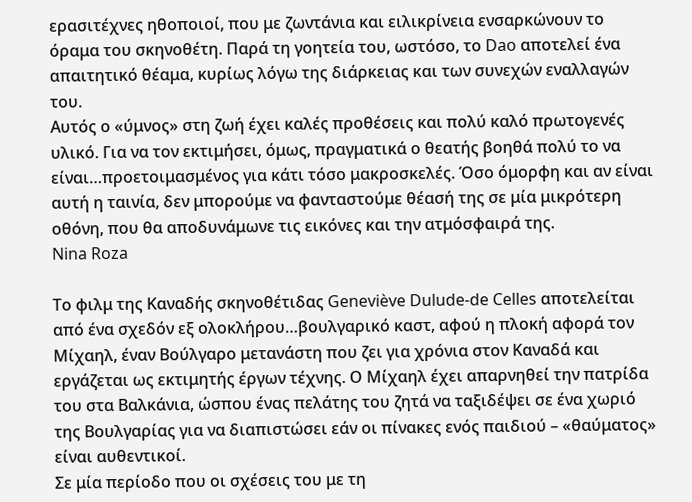ερασιτέχνες ηθοποιοί, που με ζωντάνια και ειλικρίνεια ενσαρκώνουν το όραμα του σκηνοθέτη. Παρά τη γοητεία του, ωστόσο, το Dao αποτελεί ένα απαιτητικό θέαμα, κυρίως λόγω της διάρκειας και των συνεχών εναλλαγών του.
Αυτός ο «ύμνος» στη ζωή έχει καλές προθέσεις και πολύ καλό πρωτογενές υλικό. Για να τον εκτιμήσει, όμως, πραγματικά ο θεατής βοηθά πολύ το να είναι…προετοιμασμένος για κάτι τόσο μακροσκελές. Όσο όμορφη και αν είναι αυτή η ταινία, δεν μπορούμε να φανταστούμε θέασή της σε μία μικρότερη οθόνη, που θα αποδυνάμωνε τις εικόνες και την ατμόσφαιρά της.
Nina Roza

Το φιλμ της Καναδής σκηνοθέτιδας Geneviève Dulude-de Celles αποτελείται από ένα σχεδόν εξ ολοκλήρου…βουλγαρικό καστ, αφού η πλοκή αφορά τον Μίχαηλ, έναν Βούλγαρο μετανάστη που ζει για χρόνια στον Καναδά και εργάζεται ως εκτιμητής έργων τέχνης. Ο Μίχαηλ έχει απαρνηθεί την πατρίδα του στα Βαλκάνια, ώσπου ένας πελάτης του ζητά να ταξιδέψει σε ένα χωριό της Βουλγαρίας για να διαπιστώσει εάν οι πίνακες ενός παιδιού – «θαύματος» είναι αυθεντικοί.
Σε μία περίοδο που οι σχέσεις του με τη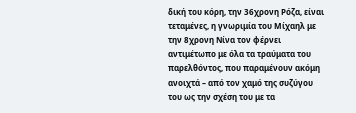δική του κόρη, την 36χρονη Ρόζα, είναι τεταμένες, η γνωριμία του Μίχαηλ με την 8χρονη Νίνα τον φέρνει αντιμέτωπο με όλα τα τραύματα του παρελθόντος, που παραμένουν ακόμη ανοιχτά – από τον χαμό της συζύγου του ως την σχέση του με τα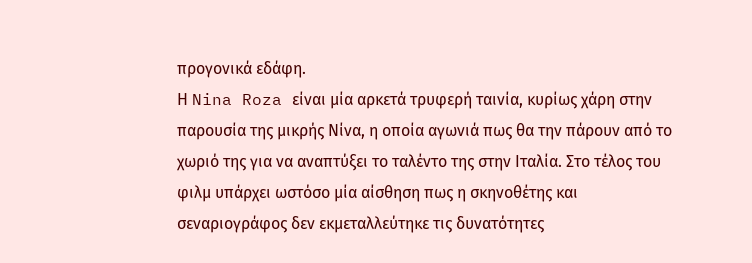προγονικά εδάφη.
Η Nina Roza είναι μία αρκετά τρυφερή ταινία, κυρίως χάρη στην παρουσία της μικρής Νίνα, η οποία αγωνιά πως θα την πάρουν από το χωριό της για να αναπτύξει το ταλέντο της στην Ιταλία. Στο τέλος του φιλμ υπάρχει ωστόσο μία αίσθηση πως η σκηνοθέτης και σεναριογράφος δεν εκμεταλλεύτηκε τις δυνατότητες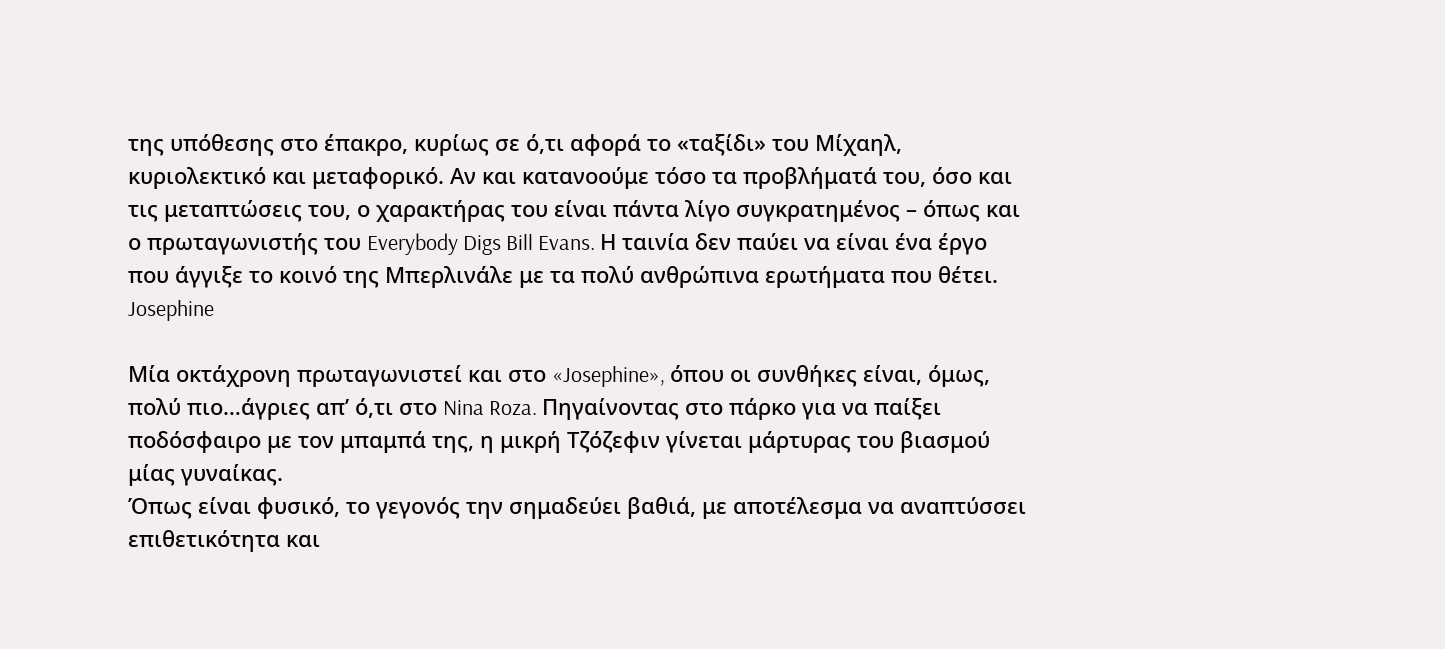της υπόθεσης στο έπακρο, κυρίως σε ό,τι αφορά το «ταξίδι» του Μίχαηλ, κυριολεκτικό και μεταφορικό. Αν και κατανοούμε τόσο τα προβλήματά του, όσο και τις μεταπτώσεις του, ο χαρακτήρας του είναι πάντα λίγο συγκρατημένος – όπως και ο πρωταγωνιστής του Everybody Digs Bill Evans. Η ταινία δεν παύει να είναι ένα έργο που άγγιξε το κοινό της Μπερλινάλε με τα πολύ ανθρώπινα ερωτήματα που θέτει.
Josephine

Μία οκτάχρονη πρωταγωνιστεί και στο «Josephine», όπου οι συνθήκες είναι, όμως, πολύ πιο…άγριες απ’ ό,τι στο Nina Roza. Πηγαίνοντας στο πάρκο για να παίξει ποδόσφαιρο με τον μπαμπά της, η μικρή Τζόζεφιν γίνεται μάρτυρας του βιασμού μίας γυναίκας.
Όπως είναι φυσικό, το γεγονός την σημαδεύει βαθιά, με αποτέλεσμα να αναπτύσσει επιθετικότητα και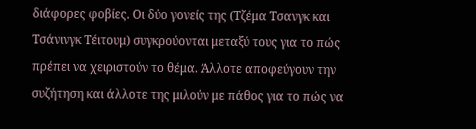διάφορες φοβίες. Οι δύο γονείς της (Τζέμα Τσανγκ και Τσάνινγκ Τέιτουμ) συγκρούονται μεταξύ τους για το πώς πρέπει να χειριστούν το θέμα. Άλλοτε αποφεύγουν την συζήτηση και άλλοτε της μιλούν με πάθος για το πώς να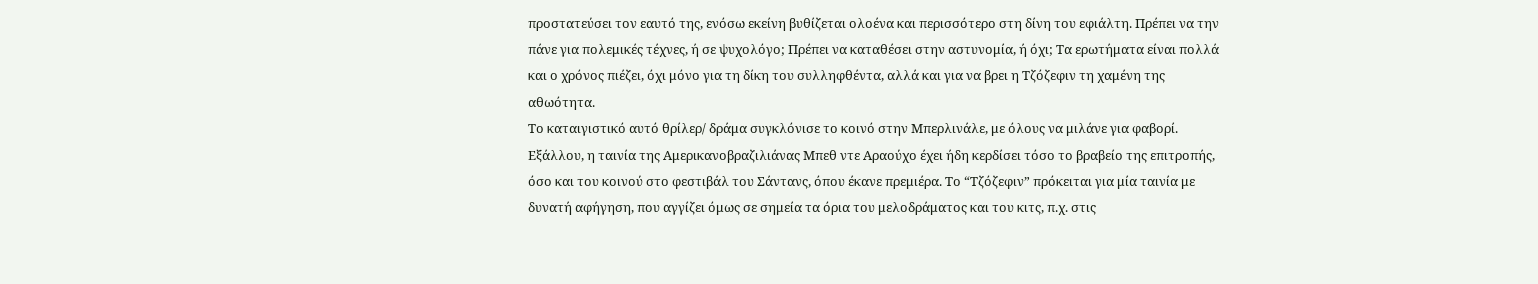προστατεύσει τον εαυτό της, ενόσω εκείνη βυθίζεται ολοένα και περισσότερο στη δίνη του εφιάλτη. Πρέπει να την πάνε για πολεμικές τέχνες, ή σε ψυχολόγο; Πρέπει να καταθέσει στην αστυνομία, ή όχι; Τα ερωτήματα είναι πολλά και ο χρόνος πιέζει, όχι μόνο για τη δίκη του συλληφθέντα, αλλά και για να βρει η Τζόζεφιν τη χαμένη της αθωότητα.
Το καταιγιστικό αυτό θρίλερ/ δράμα συγκλόνισε το κοινό στην Μπερλινάλε, με όλους να μιλάνε για φαβορί. Εξάλλου, η ταινία της Αμερικανοβραζιλιάνας Μπεθ ντε Αραούχο έχει ήδη κερδίσει τόσο το βραβείο της επιτροπής, όσο και του κοινού στο φεστιβάλ του Σάντανς, όπου έκανε πρεμιέρα. Το “Τζόζεφιν” πρόκειται για μία ταινία με δυνατή αφήγηση, που αγγίζει όμως σε σημεία τα όρια του μελοδράματος και του κιτς, π.χ. στις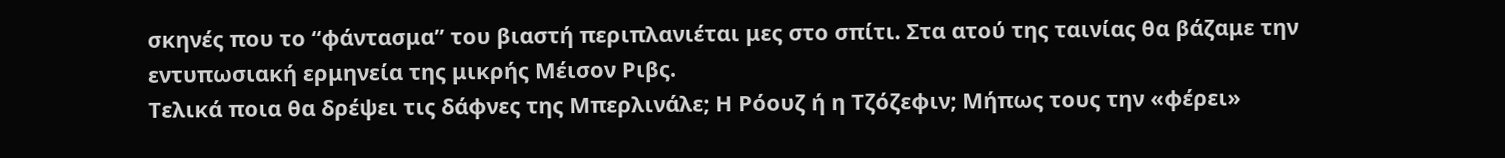σκηνές που το “φάντασμα” του βιαστή περιπλανιέται μες στο σπίτι. Στα ατού της ταινίας θα βάζαμε την εντυπωσιακή ερμηνεία της μικρής Μέισον Ριβς.
Τελικά ποια θα δρέψει τις δάφνες της Μπερλινάλε; Η Ρόουζ ή η Τζόζεφιν; Μήπως τους την «φέρει»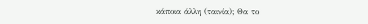κάποια άλλη (ταινία); Θα το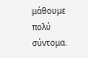μάθουμε πολύ σύντομα.